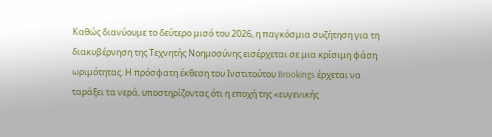Καθώς διανύουμε το δεύτερο μισό του 2026, η παγκόσμια συζήτηση για τη διακυβέρνηση της Τεχνητής Νοημοσύνης εισέρχεται σε μια κρίσιμη φάση ωριμότητας. Η πρόσφατη έκθεση του Ινστιτούτου Brookings έρχεται να ταράξει τα νερά, υποστηρίζοντας ότι η εποχή της «ευγενικής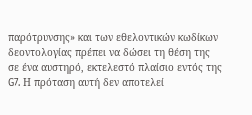παρότρυνσης» και των εθελοντικών κωδίκων δεοντολογίας πρέπει να δώσει τη θέση της σε ένα αυστηρό, εκτελεστό πλαίσιο εντός της G7. Η πρόταση αυτή δεν αποτελεί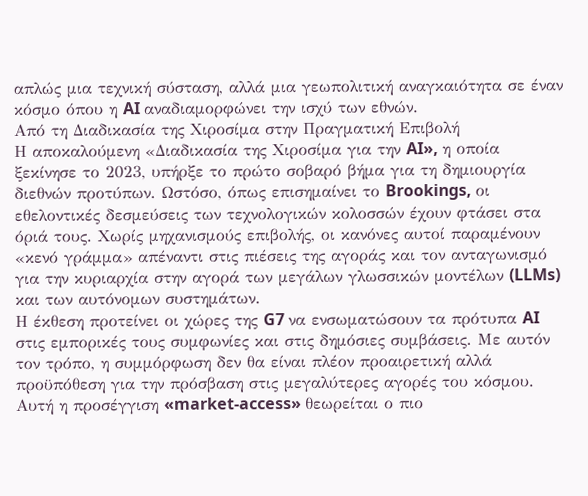απλώς μια τεχνική σύσταση, αλλά μια γεωπολιτική αναγκαιότητα σε έναν κόσμο όπου η AI αναδιαμορφώνει την ισχύ των εθνών.
Από τη Διαδικασία της Χιροσίμα στην Πραγματική Επιβολή
Η αποκαλούμενη «Διαδικασία της Χιροσίμα για την AI», η οποία ξεκίνησε το 2023, υπήρξε το πρώτο σοβαρό βήμα για τη δημιουργία διεθνών προτύπων. Ωστόσο, όπως επισημαίνει το Brookings, οι εθελοντικές δεσμεύσεις των τεχνολογικών κολοσσών έχουν φτάσει στα όριά τους. Χωρίς μηχανισμούς επιβολής, οι κανόνες αυτοί παραμένουν «κενό γράμμα» απέναντι στις πιέσεις της αγοράς και τον ανταγωνισμό για την κυριαρχία στην αγορά των μεγάλων γλωσσικών μοντέλων (LLMs) και των αυτόνομων συστημάτων.
Η έκθεση προτείνει οι χώρες της G7 να ενσωματώσουν τα πρότυπα AI στις εμπορικές τους συμφωνίες και στις δημόσιες συμβάσεις. Με αυτόν τον τρόπο, η συμμόρφωση δεν θα είναι πλέον προαιρετική αλλά προϋπόθεση για την πρόσβαση στις μεγαλύτερες αγορές του κόσμου. Αυτή η προσέγγιση «market-access» θεωρείται ο πιο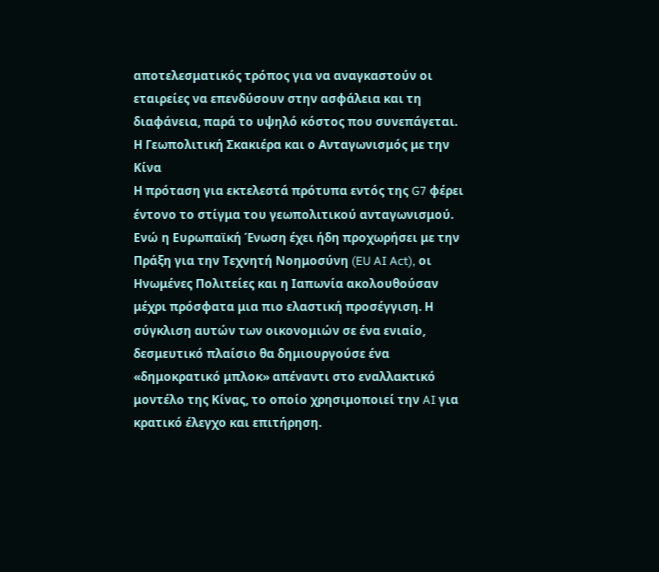αποτελεσματικός τρόπος για να αναγκαστούν οι εταιρείες να επενδύσουν στην ασφάλεια και τη διαφάνεια, παρά το υψηλό κόστος που συνεπάγεται.
Η Γεωπολιτική Σκακιέρα και ο Ανταγωνισμός με την Κίνα
Η πρόταση για εκτελεστά πρότυπα εντός της G7 φέρει έντονο το στίγμα του γεωπολιτικού ανταγωνισμού. Ενώ η Ευρωπαϊκή Ένωση έχει ήδη προχωρήσει με την Πράξη για την Τεχνητή Νοημοσύνη (EU AI Act), οι Ηνωμένες Πολιτείες και η Ιαπωνία ακολουθούσαν μέχρι πρόσφατα μια πιο ελαστική προσέγγιση. Η σύγκλιση αυτών των οικονομιών σε ένα ενιαίο, δεσμευτικό πλαίσιο θα δημιουργούσε ένα «δημοκρατικό μπλοκ» απέναντι στο εναλλακτικό μοντέλο της Κίνας, το οποίο χρησιμοποιεί την AI για κρατικό έλεγχο και επιτήρηση.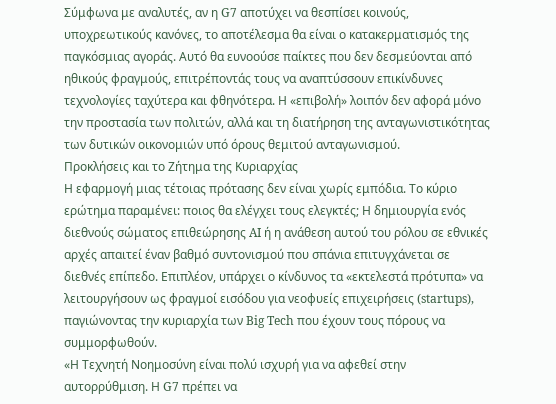Σύμφωνα με αναλυτές, αν η G7 αποτύχει να θεσπίσει κοινούς, υποχρεωτικούς κανόνες, το αποτέλεσμα θα είναι ο κατακερματισμός της παγκόσμιας αγοράς. Αυτό θα ευνοούσε παίκτες που δεν δεσμεύονται από ηθικούς φραγμούς, επιτρέποντάς τους να αναπτύσσουν επικίνδυνες τεχνολογίες ταχύτερα και φθηνότερα. Η «επιβολή» λοιπόν δεν αφορά μόνο την προστασία των πολιτών, αλλά και τη διατήρηση της ανταγωνιστικότητας των δυτικών οικονομιών υπό όρους θεμιτού ανταγωνισμού.
Προκλήσεις και το Ζήτημα της Κυριαρχίας
Η εφαρμογή μιας τέτοιας πρότασης δεν είναι χωρίς εμπόδια. Το κύριο ερώτημα παραμένει: ποιος θα ελέγχει τους ελεγκτές; Η δημιουργία ενός διεθνούς σώματος επιθεώρησης AI ή η ανάθεση αυτού του ρόλου σε εθνικές αρχές απαιτεί έναν βαθμό συντονισμού που σπάνια επιτυγχάνεται σε διεθνές επίπεδο. Επιπλέον, υπάρχει ο κίνδυνος τα «εκτελεστά πρότυπα» να λειτουργήσουν ως φραγμοί εισόδου για νεοφυείς επιχειρήσεις (startups), παγιώνοντας την κυριαρχία των Big Tech που έχουν τους πόρους να συμμορφωθούν.
«Η Τεχνητή Νοημοσύνη είναι πολύ ισχυρή για να αφεθεί στην αυτορρύθμιση. Η G7 πρέπει να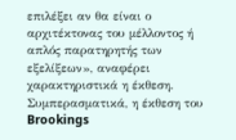επιλέξει αν θα είναι ο αρχιτέκτονας του μέλλοντος ή απλός παρατηρητής των εξελίξεων», αναφέρει χαρακτηριστικά η έκθεση.
Συμπερασματικά, η έκθεση του Brookings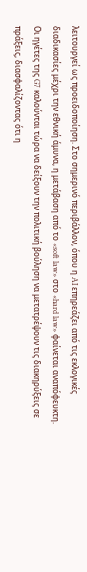λειτουργεί ως προειδοποίηση. Στο σημερινό περιβάλλον, όπου η AI επηρεάζει από τις εκλογικές διαδικασίες μέχρι την εθνική άμυνα, η μετάβαση από το «soft law» στο «hard law» φαίνεται αναπόφευκτη. Οι ηγέτες της G7 καλούνται τώρα να δείξουν την πολιτική βούληση να μετατρέψουν τις διακηρύξεις σε πράξεις, διασφαλίζοντας ότι η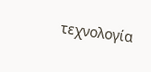τεχνολογία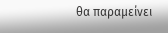θα παραμείνει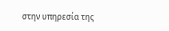στην υπηρεσία της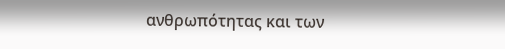ανθρωπότητας και των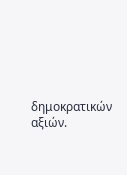δημοκρατικών αξιών.